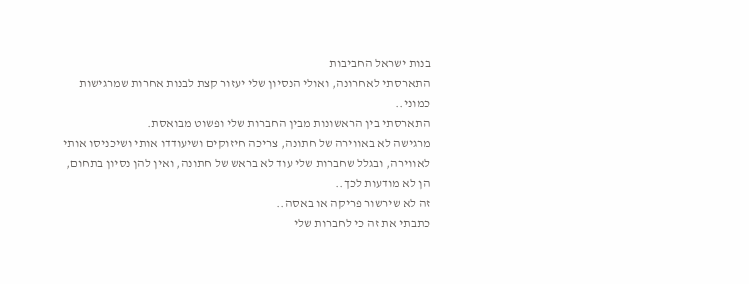בנות ישראל החביבות
התארסתי לאחרונה, ואולי הנסיון שלי יעזור קצת לבנות אחרות שמרגישות כמוני..
התארסתי בין הראשונות מבין החברות שלי ופשוט מבואסת.
מרגישה לא באווירה של חתונה, צריכה חיזוקים ושיעודדו אותי ושיכניסו אותי לאווירה, ובגלל שחברות שלי עוד לא בראש של חתונה, ואין להן נסיון בתחום, הן לא מודעות לכך..
זה לא שירשור פריקה או באסה..
כתבתי את זה כי לחברות שלי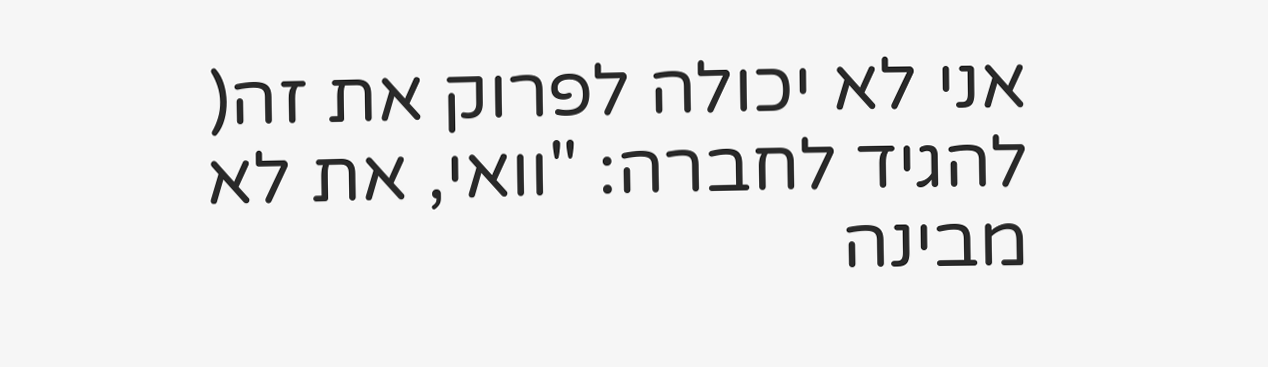אני לא יכולה לפרוק את זה( להגיד לחברה: "וואי, את לא מבינה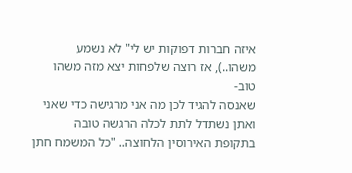איזה חברות דפוקות יש לי" לא נשמע משהו..), אז רוצה שלפחות יצא מזה משהו טוב-
שאנסה להגיד לכן מה אני מרגישה כדי שאני ואתן נשתדל לתת לכלה הרגשה טובה בתקופת האירוסין הלחוצה.. "כל המשמח חתן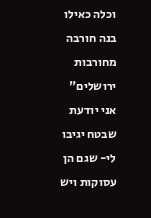וכלה כאילו בנה חורבה מחורבות ירושלים"
אני יודעת שבטח יגיבו לי- שגם הן עסוקות ויש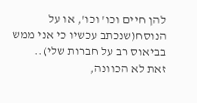להן חיים וכו' וכו', או על הנוסח(שנכתב עכשיו כי אני ממש בביאוס רב על חברות שלי)..
זאת לא הכוונה,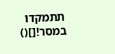תתמקדו במסר![]()